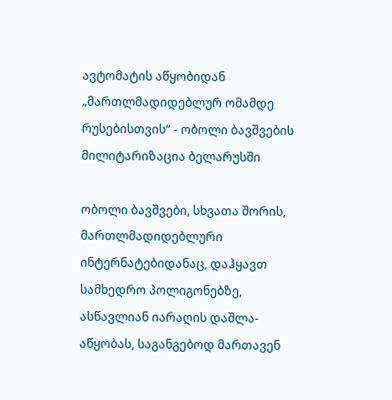ავტომატის აწყობიდან „მართლმადიდებლურ ომამდე რუსებისთვის“ - ობოლი ბავშვების მილიტარიზაცია ბელარუსში

ობოლი ბავშვები, სხვათა შორის, მართლმადიდებლური ინტერნატებიდანაც, დაჰყავთ სამხედრო პოლიგონებზე, ასწავლიან იარაღის დაშლა-აწყობას, საგანგებოდ მართავენ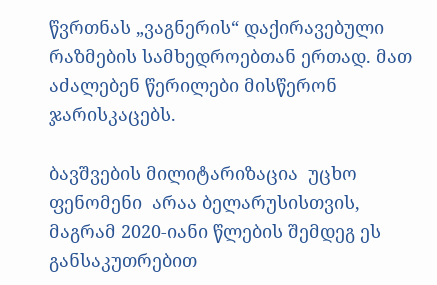წვრთნას „ვაგნერის“ დაქირავებული რაზმების სამხედროებთან ერთად. მათ აძალებენ წერილები მისწერონ ჯარისკაცებს.

ბავშვების მილიტარიზაცია  უცხო ფენომენი  არაა ბელარუსისთვის, მაგრამ 2020-იანი წლების შემდეგ ეს განსაკუთრებით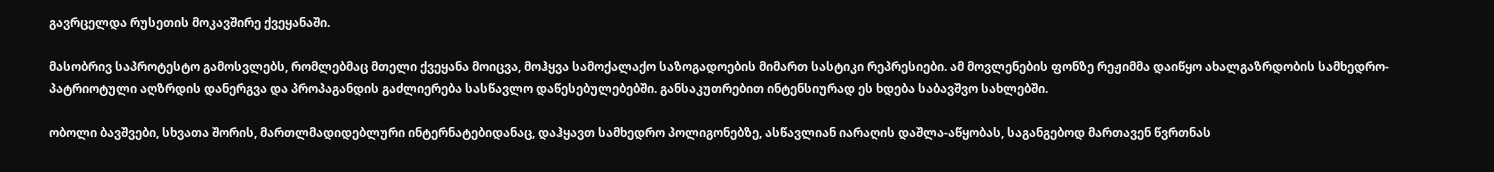გავრცელდა რუსეთის მოკავშირე ქვეყანაში.

მასობრივ საპროტესტო გამოსვლებს, რომლებმაც მთელი ქვეყანა მოიცვა, მოჰყვა სამოქალაქო საზოგადოების მიმართ სასტიკი რეპრესიები. ამ მოვლენების ფონზე რეჟიმმა დაიწყო ახალგაზრდობის სამხედრო-პატრიოტული აღზრდის დანერგვა და პროპაგანდის გაძლიერება სასწავლო დაწესებულებებში. განსაკუთრებით ინტენსიურად ეს ხდება საბავშვო სახლებში.

ობოლი ბავშვები, სხვათა შორის, მართლმადიდებლური ინტერნატებიდანაც, დაჰყავთ სამხედრო პოლიგონებზე, ასწავლიან იარაღის დაშლა-აწყობას, საგანგებოდ მართავენ წვრთნას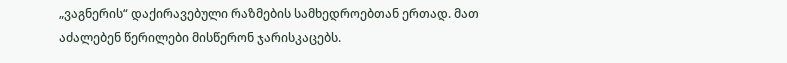„ვაგნერის“ დაქირავებული რაზმების სამხედროებთან ერთად. მათ აძალებენ წერილები მისწერონ ჯარისკაცებს.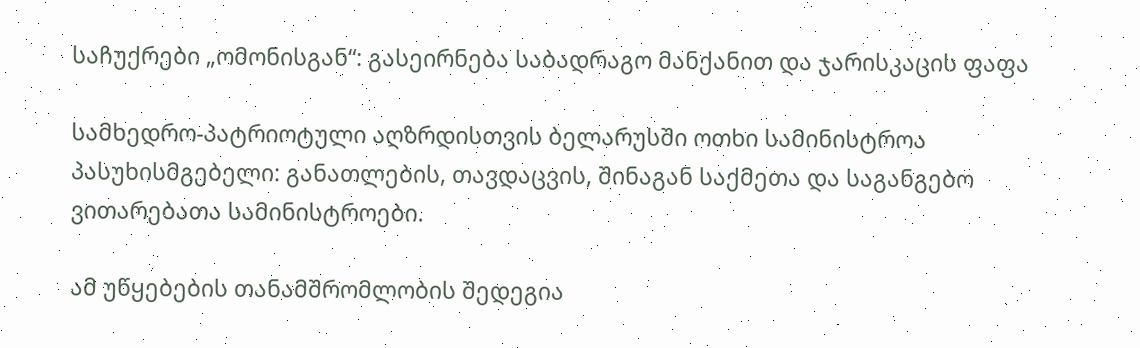საჩუქრები „ომონისგან“: გასეირნება საბადრაგო მანქანით და ჯარისკაცის ფაფა

სამხედრო-პატრიოტული აღზრდისთვის ბელარუსში ოთხი სამინისტროა პასუხისმგებელი: განათლების, თავდაცვის, შინაგან საქმეთა და საგანგებო ვითარებათა სამინისტროები.

ამ უწყებების თანამშრომლობის შედეგია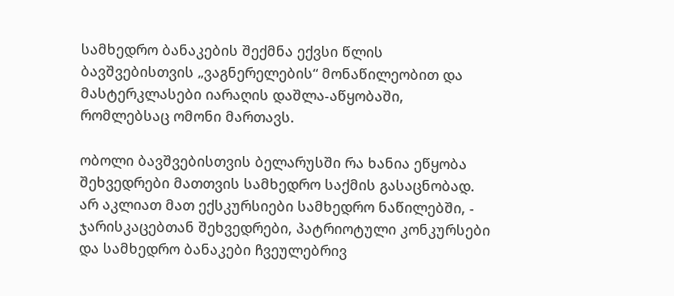სამხედრო ბანაკების შექმნა ექვსი წლის ბავშვებისთვის „ვაგნერელების“ მონაწილეობით და მასტერკლასები იარაღის დაშლა-აწყობაში, რომლებსაც ომონი მართავს.

ობოლი ბავშვებისთვის ბელარუსში რა ხანია ეწყობა შეხვედრები მათთვის სამხედრო საქმის გასაცნობად. არ აკლიათ მათ ექსკურსიები სამხედრო ნაწილებში, - ჯარისკაცებთან შეხვედრები, პატრიოტული კონკურსები და სამხედრო ბანაკები ჩვეულებრივ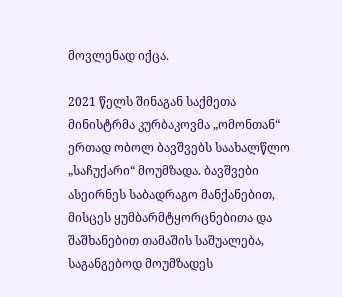მოვლენად იქცა.

2021 წელს შინაგან საქმეთა მინისტრმა კურბაკოვმა „ომონთან“ ერთად ობოლ ბავშვებს საახალწლო „საჩუქარი“ მოუმზადა. ბავშვები ასეირნეს საბადრაგო მანქანებით, მისცეს ყუმბარმტყორცნებითა და შაშხანებით თამაშის საშუალება, საგანგებოდ მოუმზადეს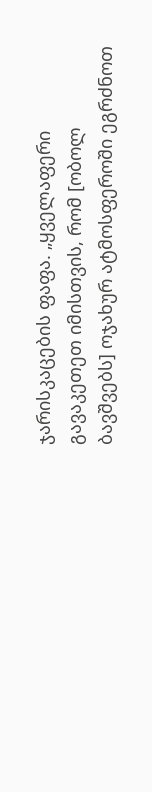ჯარისკაცების ფაფა. „ყველაფერი გავაკეთეთ იმისთვის, რომ [ობოლ ბავშვებს] ოჯახურ ატმოსფეროში ეგრძნოთ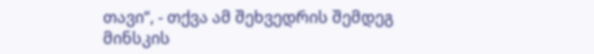თავი“, - თქვა ამ შეხვედრის შემდეგ მინსკის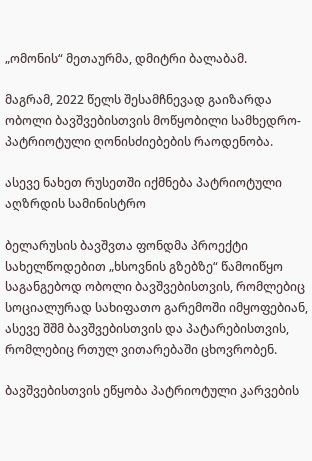„ომონის“ მეთაურმა, დმიტრი ბალაბამ.

მაგრამ, 2022 წელს შესამჩნევად გაიზარდა ობოლი ბავშვებისთვის მოწყობილი სამხედრო-პატრიოტული ღონისძიებების რაოდენობა.

ასევე ნახეთ რუსეთში იქმნება პატრიოტული აღზრდის სამინისტრო

ბელარუსის ბავშვთა ფონდმა პროექტი სახელწოდებით „ხსოვნის გზებზე“ წამოიწყო საგანგებოდ ობოლი ბავშვებისთვის, რომლებიც სოციალურად სახიფათო გარემოში იმყოფებიან, ასევე შშმ ბავშვებისთვის და პატარებისთვის, რომლებიც რთულ ვითარებაში ცხოვრობენ.

ბავშვებისთვის ეწყობა პატრიოტული კარვების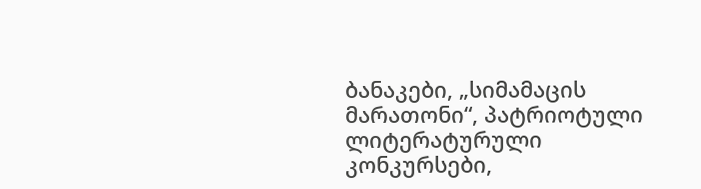ბანაკები, „სიმამაცის მარათონი“, პატრიოტული ლიტერატურული კონკურსები,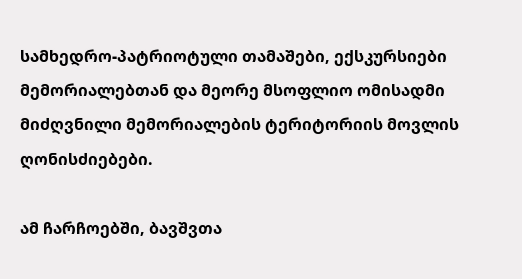სამხედრო-პატრიოტული თამაშები, ექსკურსიები მემორიალებთან და მეორე მსოფლიო ომისადმი მიძღვნილი მემორიალების ტერიტორიის მოვლის ღონისძიებები.

ამ ჩარჩოებში, ბავშვთა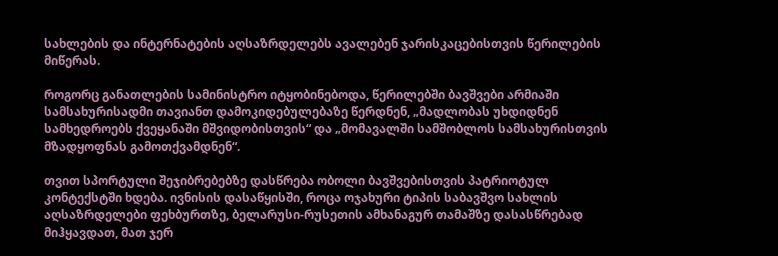სახლების და ინტერნატების აღსაზრდელებს ავალებენ ჯარისკაცებისთვის წერილების მიწერას.

როგორც განათლების სამინისტრო იტყობინებოდა, წერილებში ბავშვები არმიაში სამსახურისადმი თავიანთ დამოკიდებულებაზე წერდნენ, „მადლობას უხდიდნენ სამხედროებს ქვეყანაში მშვიდობისთვის“ და „მომავალში სამშობლოს სამსახურისთვის მზადყოფნას გამოთქვამდნენ“.

თვით სპორტული შეჯიბრებებზე დასწრება ობოლი ბავშვებისთვის პატრიოტულ კონტექსტში ხდება. ივნისის დასაწყისში, როცა ოჯახური ტიპის საბავშვო სახლის აღსაზრდელები ფეხბურთზე, ბელარუსი-რუსეთის ამხანაგურ თამაშზე დასასწრებად მიჰყავდათ, მათ ჯერ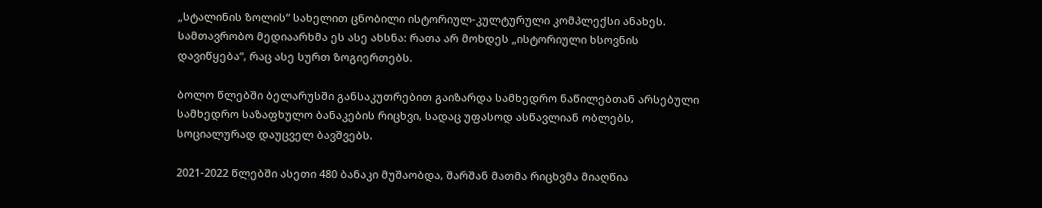„სტალინის ზოლის“ სახელით ცნობილი ისტორიულ-კულტურული კომპლექსი ანახეს. სამთავრობო მედიაარხმა ეს ასე ახსნა: რათა არ მოხდეს „ისტორიული ხსოვნის დავიწყება“, რაც ასე სურთ ზოგიერთებს.

ბოლო წლებში ბელარუსში განსაკუთრებით გაიზარდა სამხედრო ნაწილებთან არსებული სამხედრო საზაფხულო ბანაკების რიცხვი, სადაც უფასოდ ასწავლიან ობლებს, სოციალურად დაუცველ ბავშვებს.

2021-2022 წლებში ასეთი 480 ბანაკი მუშაობდა, შარშან მათმა რიცხვმა მიაღწია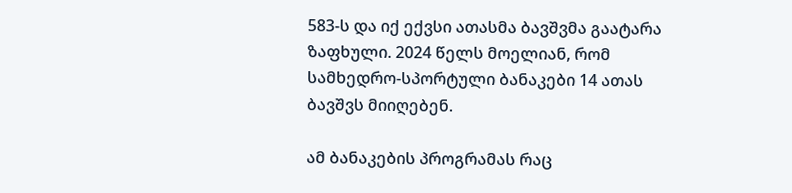583-ს და იქ ექვსი ათასმა ბავშვმა გაატარა ზაფხული. 2024 წელს მოელიან, რომ სამხედრო-სპორტული ბანაკები 14 ათას ბავშვს მიიღებენ.

ამ ბანაკების პროგრამას რაც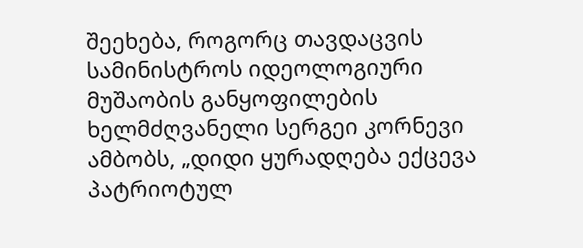შეეხება, როგორც თავდაცვის სამინისტროს იდეოლოგიური მუშაობის განყოფილების ხელმძღვანელი სერგეი კორნევი ამბობს, „დიდი ყურადღება ექცევა პატრიოტულ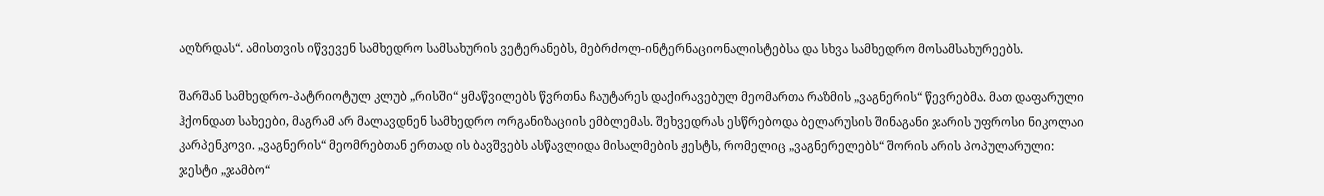აღზრდას“. ამისთვის იწვევენ სამხედრო სამსახურის ვეტერანებს, მებრძოლ-ინტერნაციონალისტებსა და სხვა სამხედრო მოსამსახურეებს.

შარშან სამხედრო-პატრიოტულ კლუბ „რისში“ ყმაწვილებს წვრთნა ჩაუტარეს დაქირავებულ მეომართა რაზმის „ვაგნერის“ წევრებმა. მათ დაფარული ჰქონდათ სახეები, მაგრამ არ მალავდნენ სამხედრო ორგანიზაციის ემბლემას. შეხვედრას ესწრებოდა ბელარუსის შინაგანი ჯარის უფროსი ნიკოლაი კარპენკოვი. „ვაგნერის“ მეომრებთან ერთად ის ბავშვებს ასწავლიდა მისალმების ჟესტს, რომელიც „ვაგნერელებს“ შორის არის პოპულარული: ჯესტი „ჯამბო“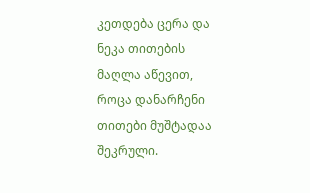კეთდება ცერა და ნეკა თითების მაღლა აწევით, როცა დანარჩენი თითები მუშტადაა შეკრული.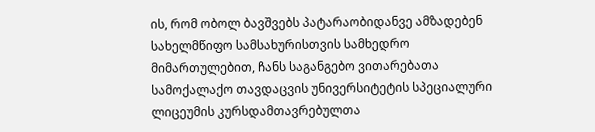ის, რომ ობოლ ბავშვებს პატარაობიდანვე ამზადებენ სახელმწიფო სამსახურისთვის სამხედრო მიმართულებით, ჩანს საგანგებო ვითარებათა სამოქალაქო თავდაცვის უნივერსიტეტის სპეციალური ლიცეუმის კურსდამთავრებულთა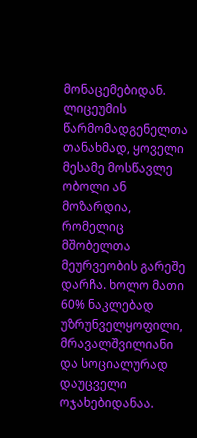მონაცემებიდან. ლიცეუმის წარმომადგენელთა თანახმად, ყოველი მესამე მოსწავლე ობოლი ან მოზარდია, რომელიც მშობელთა მეურვეობის გარეშე დარჩა. ხოლო მათი 60% ნაკლებად უზრუნველყოფილი, მრავალშვილიანი და სოციალურად დაუცველი ოჯახებიდანაა.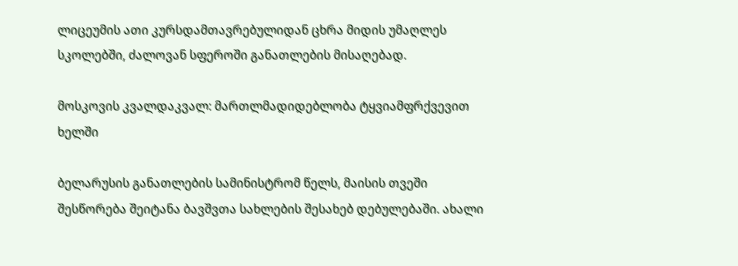ლიცეუმის ათი კურსდამთავრებულიდან ცხრა მიდის უმაღლეს სკოლებში, ძალოვან სფეროში განათლების მისაღებად.

მოსკოვის კვალდაკვალ: მართლმადიდებლობა ტყვიამფრქვევით ხელში

ბელარუსის განათლების სამინისტრომ წელს, მაისის თვეში შესწორება შეიტანა ბავშვთა სახლების შესახებ დებულებაში. ახალი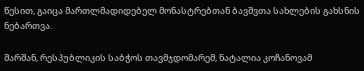წესით, გაიცა მართლმადიდებელ მონასტრებთან ბავშვთა სახლების გახსნის ნებართვა.

შარშან, რესპუბლიკის საბჭოს თავმჯდომარემ, ნატალია კოჩანოვამ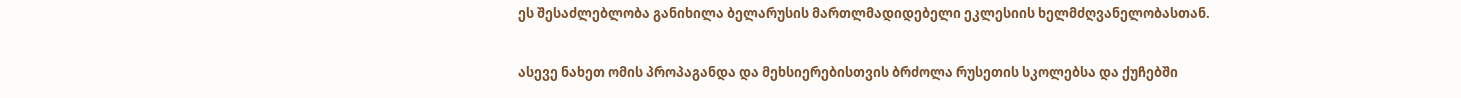ეს შესაძლებლობა განიხილა ბელარუსის მართლმადიდებელი ეკლესიის ხელმძღვანელობასთან.

ასევე ნახეთ ომის პროპაგანდა და მეხსიერებისთვის ბრძოლა რუსეთის სკოლებსა და ქუჩებში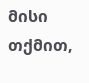მისი თქმით,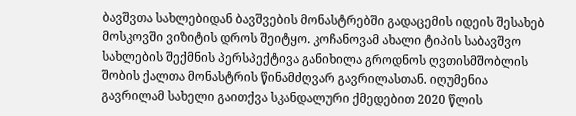ბავშვთა სახლებიდან ბავშვების მონასტრებში გადაცემის იდეის შესახებ მოსკოვში ვიზიტის დროს შეიტყო. კოჩანოვამ ახალი ტიპის საბავშვო სახლების შექმნის პერსპექტივა განიხილა გროდნოს ღვთისმშობლის შობის ქალთა მონასტრის წინამძღვარ გავრილასთან. იღუმენია გავრილამ სახელი გაითქვა სკანდალური ქმედებით 2020 წლის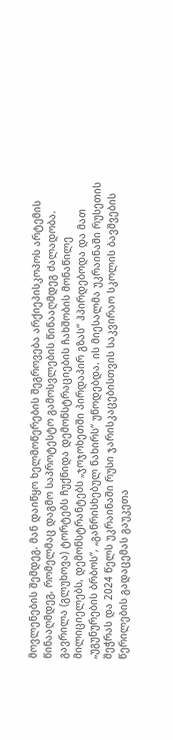მოვლენების შემდეგ. მან დაიწყო ხელმოწერების შეგროვება არქიეპისკოპოს არტემის წინააღმდეგ, რომელმაც დაგმო საპროტესტო გამოსვლების წინააღმდეგ ძალადობა. გავრილა (გლუხოვა) ტორტებს ჩუქნიდა დემონსტრაციების ჩახშობის მონაწილე მილიციელებს, დემონსტრანტებს „ჯოჯოხეთში პირდაპირ გზას“ ჰპირდებოდა და მათ „უგუნურების ბრბოს“, „განრისხებულ ნახირს“ უწოდებდა. ის მიესალმა უკრაინაში რუსეთის შეჭრას და 2024 წელს უკრაინაში რუსი ჯარისკაცებისთვის საკვირაო სკოლის ბავშვების წერილების გადაცემას გაუკეთა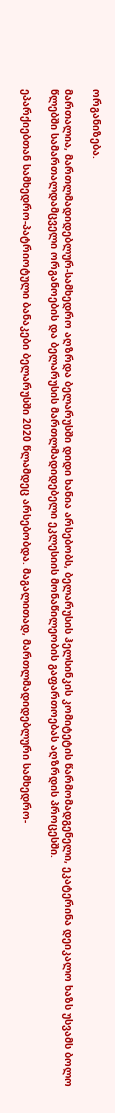ორგანიზება.

მართალია, მართლმადიდებლურ-სამხედრო აღზრდა ბელარუსში დიდი ხანია არსებობს, ბელარუსის ჰელსინკის კომიტეტის წარმომადგენელი, ეკატერინა დეიკალო ხაზს უსვამს ბოლო წლებში სამართალდამცველი ორგანოების და ბელარუსის მართლმადიდებელი ეკლესიის მონაწილეობის გაფართოებას აღზრდის პროცესში.

ეპარქიებთან სამხედრო-პატრიოტული ბანაკები ბელარუსში 2020 წლამდეც არსებობდა. მაგალითად, მართლმადიდებლური სამხედრო-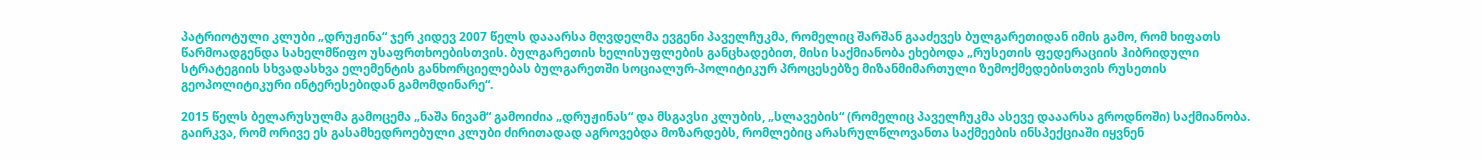პატრიოტული კლუბი „დრუჟინა“ ჯერ კიდევ 2007 წელს დააარსა მღვდელმა ევგენი პაველჩუკმა, რომელიც შარშან გააძევეს ბულგარეთიდან იმის გამო, რომ ხიფათს წარმოადგენდა სახელმწიფო უსაფრთხოებისთვის. ბულგარეთის ხელისუფლების განცხადებით, მისი საქმიანობა ეხებოდა „რუსეთის ფედერაციის ჰიბრიდული სტრატეგიის სხვადასხვა ელემენტის განხორციელებას ბულგარეთში სოციალურ-პოლიტიკურ პროცესებზე მიზანმიმართული ზემოქმედებისთვის რუსეთის გეოპოლიტიკური ინტერესებიდან გამომდინარე“.

2015 წელს ბელარუსულმა გამოცემა „ნაშა ნივამ“ გამოიძია „დრუჟინას“ და მსგავსი კლუბის, „სლავების“ (რომელიც პაველჩუკმა ასევე დააარსა გროდნოში) საქმიანობა. გაირკვა, რომ ორივე ეს გასამხედროებული კლუბი ძირითადად აგროვებდა მოზარდებს, რომლებიც არასრულწლოვანთა საქმეების ინსპექციაში იყვნენ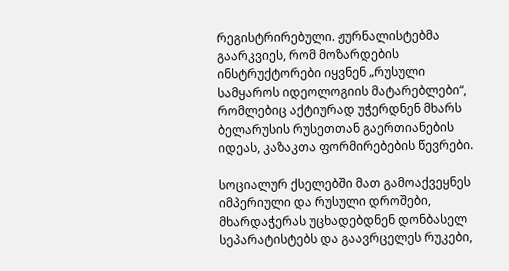რეგისტრირებული. ჟურნალისტებმა გაარკვიეს, რომ მოზარდების ინსტრუქტორები იყვნენ „რუსული სამყაროს იდეოლოგიის მატარებლები“, რომლებიც აქტიურად უჭერდნენ მხარს ბელარუსის რუსეთთან გაერთიანების იდეას, კაზაკთა ფორმირებების წევრები.

სოციალურ ქსელებში მათ გამოაქვეყნეს იმპერიული და რუსული დროშები, მხარდაჭერას უცხადებდნენ დონბასელ სეპარატისტებს და გაავრცელეს რუკები,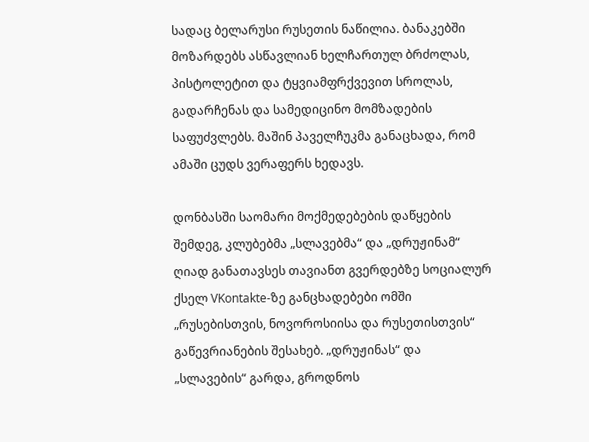სადაც ბელარუსი რუსეთის ნაწილია. ბანაკებში მოზარდებს ასწავლიან ხელჩართულ ბრძოლას, პისტოლეტით და ტყვიამფრქვევით სროლას, გადარჩენას და სამედიცინო მომზადების საფუძვლებს. მაშინ პაველჩუკმა განაცხადა, რომ ამაში ცუდს ვერაფერს ხედავს.

დონბასში საომარი მოქმედებების დაწყების შემდეგ, კლუბებმა „სლავებმა“ და „დრუჟინამ“ ღიად განათავსეს თავიანთ გვერდებზე სოციალურ ქსელ VKontakte-ზე განცხადებები ომში „რუსებისთვის, ნოვოროსიისა და რუსეთისთვის“ გაწევრიანების შესახებ. „დრუჟინას“ და „სლავების“ გარდა, გროდნოს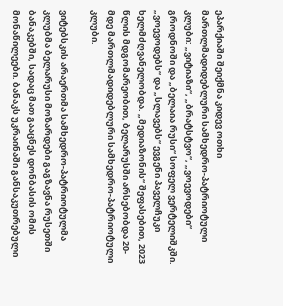ეპარქიაში შეიქმნა კიდევ ოთხი მართლმადიდებლური სამხედრო-პატრიოტული კლუბი: „ვიტიაზი“, „ბრატსტვო“, „ვოევოდები“ გროდნოში და „ბელაია რუსი“ სოფელ ვერტელიშკში. „ვოევოდებს“ და „სლავებს“ ევგენი პაველჩუკი ხელმძღვანელობდა. „მედიაზონის“ შეფასებით, 2023 წლის მდგომარეობით, ბელარუსში არსებობდა 20-მდე მართლმადიდებლური სამხედრო-პატრიოტული კლუბი.

ვიტებსკის არაერთმა სამხედრო-პატრიოტულმა კლუბმა ბელარუსი მოზარდები გაგზავნა რუსეთში ბანაკებში, სადაც მათ გააცნეს დონბასის ომის მონაწილეები. ბანაკს უკრაინაში განსაკუთრებული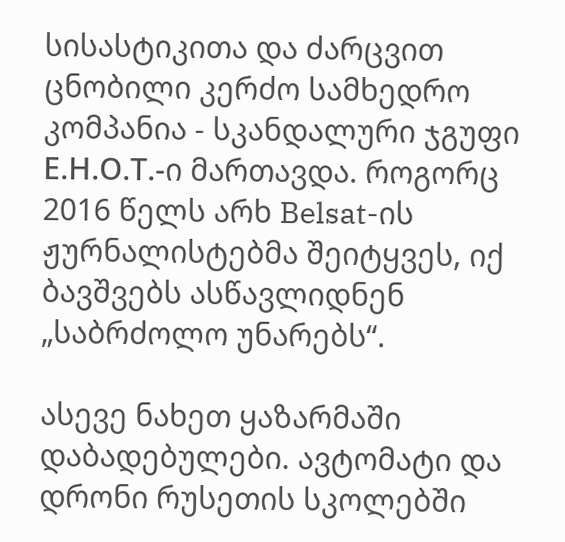სისასტიკითა და ძარცვით ცნობილი კერძო სამხედრო კომპანია - სკანდალური ჯგუფი Е.Н.О.Т.-ი მართავდა. როგორც 2016 წელს არხ Belsat-ის ჟურნალისტებმა შეიტყვეს, იქ ბავშვებს ასწავლიდნენ „საბრძოლო უნარებს“.

ასევე ნახეთ ყაზარმაში დაბადებულები. ავტომატი და დრონი რუსეთის სკოლებში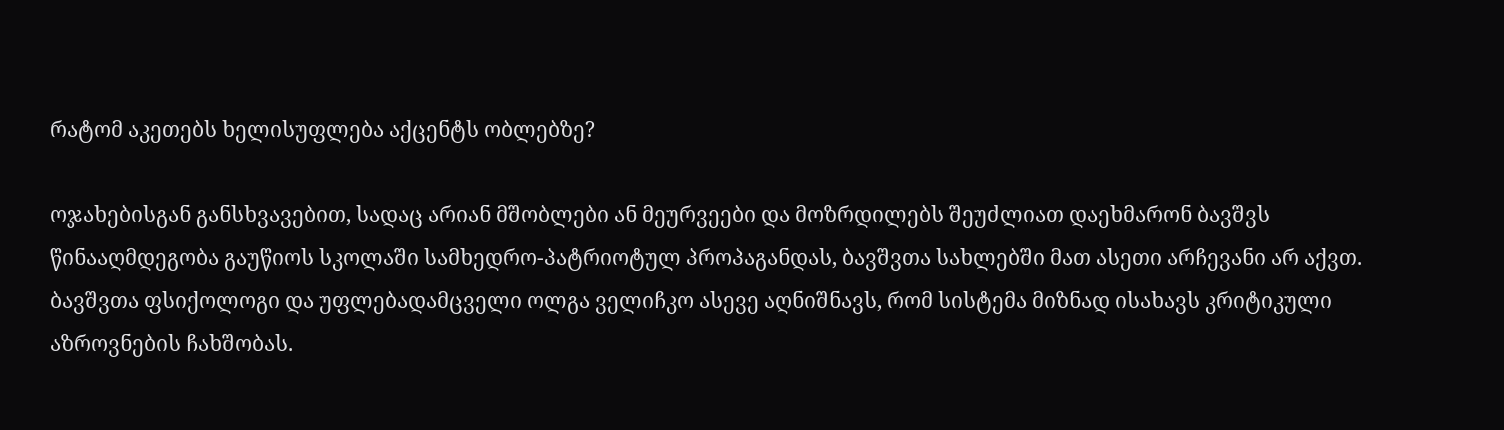რატომ აკეთებს ხელისუფლება აქცენტს ობლებზე?

ოჯახებისგან განსხვავებით, სადაც არიან მშობლები ან მეურვეები და მოზრდილებს შეუძლიათ დაეხმარონ ბავშვს წინააღმდეგობა გაუწიოს სკოლაში სამხედრო-პატრიოტულ პროპაგანდას, ბავშვთა სახლებში მათ ასეთი არჩევანი არ აქვთ. ბავშვთა ფსიქოლოგი და უფლებადამცველი ოლგა ველიჩკო ასევე აღნიშნავს, რომ სისტემა მიზნად ისახავს კრიტიკული აზროვნების ჩახშობას.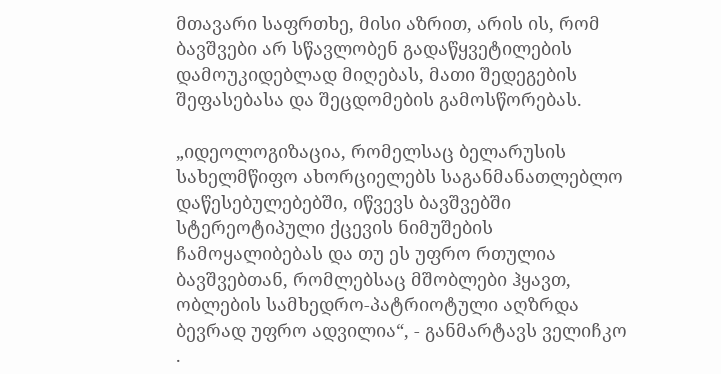მთავარი საფრთხე, მისი აზრით, არის ის, რომ ბავშვები არ სწავლობენ გადაწყვეტილების დამოუკიდებლად მიღებას, მათი შედეგების შეფასებასა და შეცდომების გამოსწორებას.

„იდეოლოგიზაცია, რომელსაც ბელარუსის სახელმწიფო ახორციელებს საგანმანათლებლო დაწესებულებებში, იწვევს ბავშვებში სტერეოტიპული ქცევის ნიმუშების ჩამოყალიბებას და თუ ეს უფრო რთულია ბავშვებთან, რომლებსაც მშობლები ჰყავთ, ობლების სამხედრო-პატრიოტული აღზრდა ბევრად უფრო ადვილია“, - განმარტავს ველიჩკო .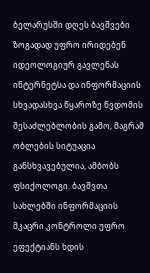ბელარუსში დღეს ბავშვები ზოგადად უფრო ირიდებენ იდეოლოგიურ გავლენას ინტერნეტსა და ინფორმაციის სხვადასხვა წყაროზე წვდომის შესაძლებლობის გამო, მაგრამ ობლების სიტუაცია განსხვავებულია, ამბობს ფსიქოლოგი. ბავშვთა სახლებში ინფორმაციის მკაცრი კონტროლი უფრო ეფექტიანს ხდის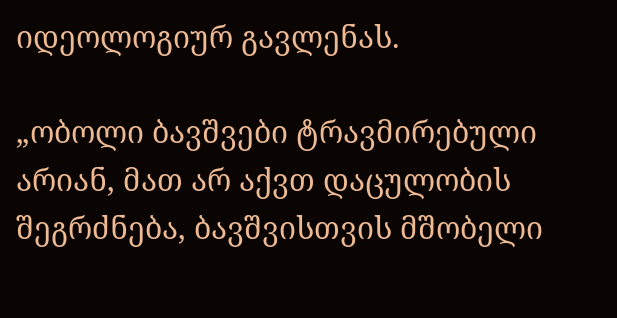იდეოლოგიურ გავლენას.

„ობოლი ბავშვები ტრავმირებული არიან, მათ არ აქვთ დაცულობის შეგრძნება, ბავშვისთვის მშობელი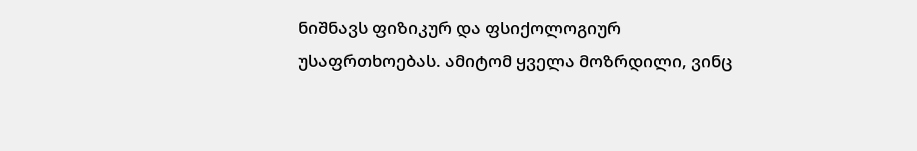ნიშნავს ფიზიკურ და ფსიქოლოგიურ უსაფრთხოებას. ამიტომ ყველა მოზრდილი, ვინც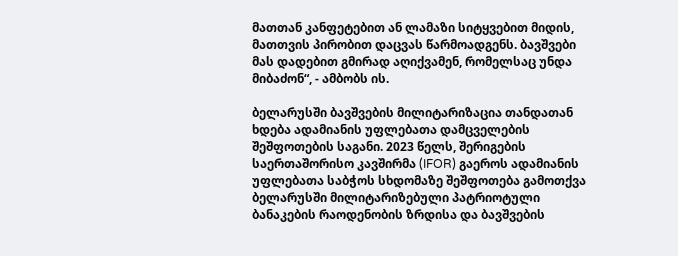მათთან კანფეტებით ან ლამაზი სიტყვებით მიდის, მათთვის პირობით დაცვას წარმოადგენს. ბავშვები მას დადებით გმირად აღიქვამენ, რომელსაც უნდა მიბაძონ“, - ამბობს ის.

ბელარუსში ბავშვების მილიტარიზაცია თანდათან ხდება ადამიანის უფლებათა დამცველების შეშფოთების საგანი. 2023 წელს, შერიგების საერთაშორისო კავშირმა (IFOR) გაეროს ადამიანის უფლებათა საბჭოს სხდომაზე შეშფოთება გამოთქვა ბელარუსში მილიტარიზებული პატრიოტული ბანაკების რაოდენობის ზრდისა და ბავშვების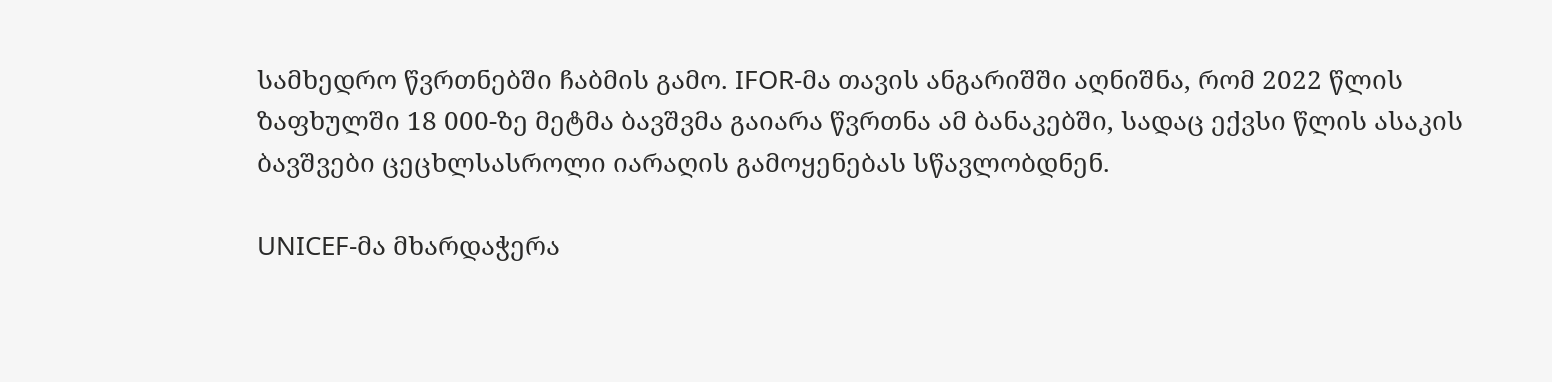სამხედრო წვრთნებში ჩაბმის გამო. IFOR-მა თავის ანგარიშში აღნიშნა, რომ 2022 წლის ზაფხულში 18 000-ზე მეტმა ბავშვმა გაიარა წვრთნა ამ ბანაკებში, სადაც ექვსი წლის ასაკის ბავშვები ცეცხლსასროლი იარაღის გამოყენებას სწავლობდნენ.

UNICEF-მა მხარდაჭერა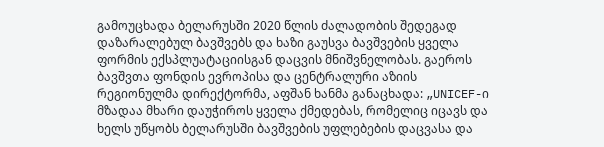გამოუცხადა ბელარუსში 2020 წლის ძალადობის შედეგად დაზარალებულ ბავშვებს და ხაზი გაუსვა ბავშვების ყველა ფორმის ექსპლუატაციისგან დაცვის მნიშვნელობას. გაეროს ბავშვთა ფონდის ევროპისა და ცენტრალური აზიის რეგიონულმა დირექტორმა, აფშან ხანმა განაცხადა: „UNICEF-ი მზადაა მხარი დაუჭიროს ყველა ქმედებას, რომელიც იცავს და ხელს უწყობს ბელარუსში ბავშვების უფლებების დაცვასა და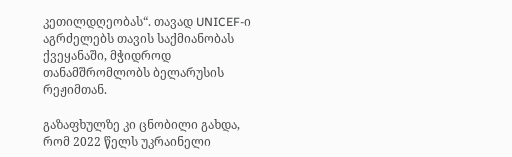კეთილდღეობას“. თავად UNICEF-ი აგრძელებს თავის საქმიანობას ქვეყანაში, მჭიდროდ თანამშრომლობს ბელარუსის რეჟიმთან.

გაზაფხულზე კი ცნობილი გახდა, რომ 2022 წელს უკრაინელი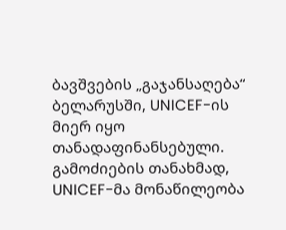ბავშვების „გაჯანსაღება“ ბელარუსში, UNICEF-ის მიერ იყო თანადაფინანსებული. გამოძიების თანახმად, UNICEF-მა მონაწილეობა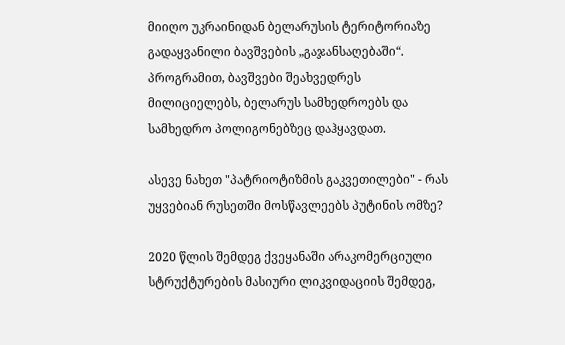მიიღო უკრაინიდან ბელარუსის ტერიტორიაზე გადაყვანილი ბავშვების „გაჯანსაღებაში“. პროგრამით, ბავშვები შეახვედრეს მილიციელებს, ბელარუს სამხედროებს და სამხედრო პოლიგონებზეც დაჰყავდათ.

ასევე ნახეთ "პატრიოტიზმის გაკვეთილები" - რას უყვებიან რუსეთში მოსწავლეებს პუტინის ომზე?

2020 წლის შემდეგ ქვეყანაში არაკომერციული სტრუქტურების მასიური ლიკვიდაციის შემდეგ,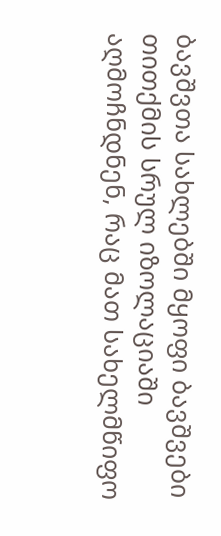ბავშვთა სახლებში მყოფი ბავშვები თითქმის სრულ იზოლაციაში აღმოჩნდნენ, რაც მათ სახელმწიფო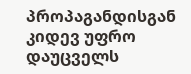პროპაგანდისგან კიდევ უფრო დაუცველს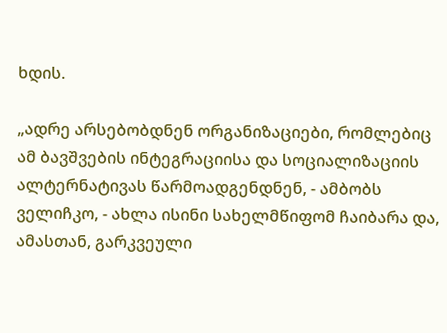ხდის.

„ადრე არსებობდნენ ორგანიზაციები, რომლებიც ამ ბავშვების ინტეგრაციისა და სოციალიზაციის ალტერნატივას წარმოადგენდნენ, - ამბობს ველიჩკო, - ახლა ისინი სახელმწიფომ ჩაიბარა და, ამასთან, გარკვეული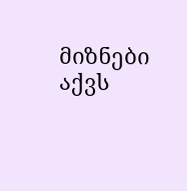მიზნები აქვს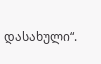დასახული“.